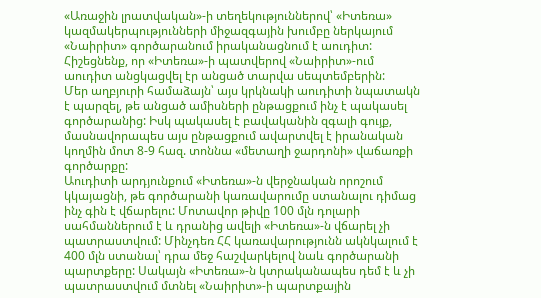«Առաջին լրատվական»-ի տեղեկություններով՝ «Իտեռա» կազմակերպությունների միջազգային խումբը ներկայում «Նաիրիտ» գործարանում իրականացնում է աուդիտ: Հիշեցնենք, որ «Իտեռա»-ի պատվերով «Նաիրիտ»-ում աուդիտ անցկացվել էր անցած տարվա սեպտեմբերին:
Մեր աղբյուրի համաձայն՝ այս կրկնակի աուդիտի նպատակն է պարզել, թե անցած ամիսների ընթացքում ինչ է պակասել գործարանից: Իսկ պակասել է բավականին զգալի գույք, մասնավորապես այս ընթացքում ավարտվել է իրանական կողմին մոտ 8-9 հազ. տոննա «մետաղի ջարդոնի» վաճառքի գործարքը:
Աուդիտի արդյունքում «Իտեռա»-ն վերջնական որոշում կկայացնի, թե գործարանի կառավարումը ստանալու դիմաց ինչ գին է վճարելու: Մոտավոր թիվը 100 մլն դոլարի սահմաններում է և դրանից ավելի «Իտեռա»-ն վճարել չի պատրաստվում: Մինչդեռ ՀՀ կառավարությունն ակնկալում է 400 մլն ստանալ՝ դրա մեջ հաշվարկելով նաև գործարանի պարտքերը: Սակայն «Իտեռա»-ն կտրականապես դեմ է և չի պատրաստվում մտնել «Նաիրիտ»-ի պարտքային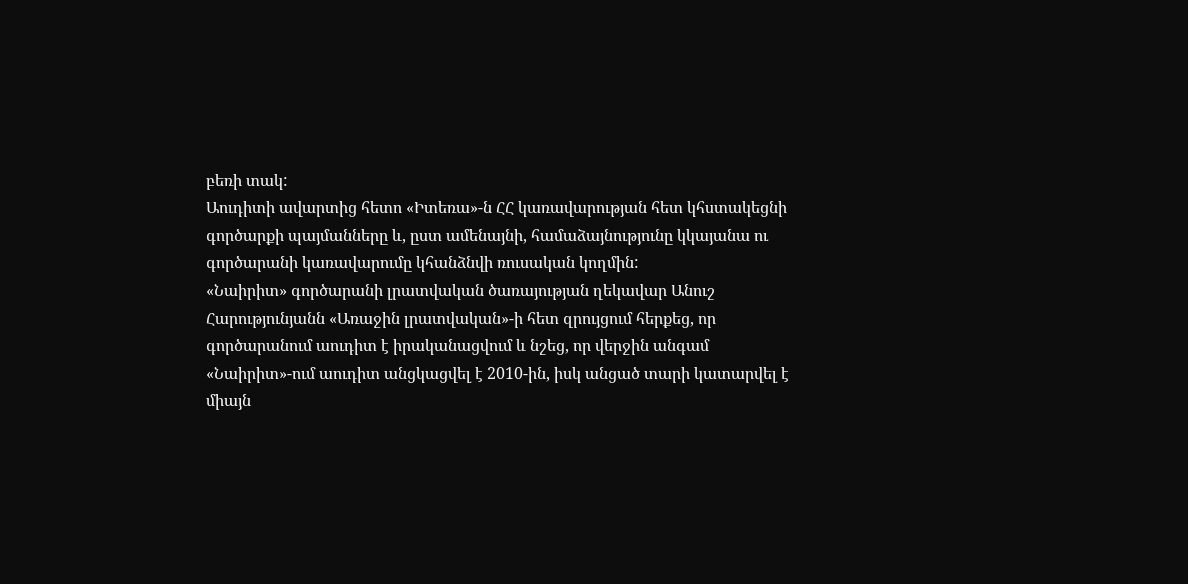բեռի տակ:
Աուդիտի ավարտից հետո «Իտեռա»-ն ՀՀ կառավարության հետ կհստակեցնի գործարքի պայմանները և, ըստ ամենայնի, համաձայնությունը կկայանա ու գործարանի կառավարումը կհանձնվի ռուսական կողմին:
«Նաիրիտ» գործարանի լրատվական ծառայության ղեկավար Անուշ Հարությունյանն «Առաջին լրատվական»-ի հետ զրույցում հերքեց, որ գործարանում աուդիտ է իրականացվում և նշեց, որ վերջին անգամ «Նաիրիտ»-ում աուդիտ անցկացվել է 2010-ին, իսկ անցած տարի կատարվել է միայն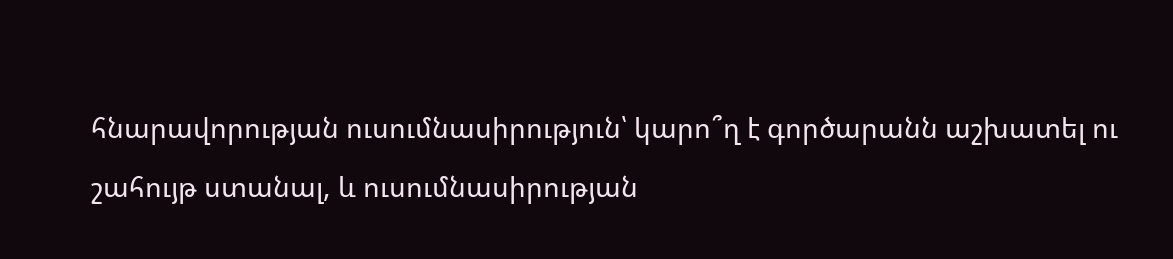հնարավորության ուսումնասիրություն՝ կարո՞ղ է գործարանն աշխատել ու շահույթ ստանալ, և ուսումնասիրության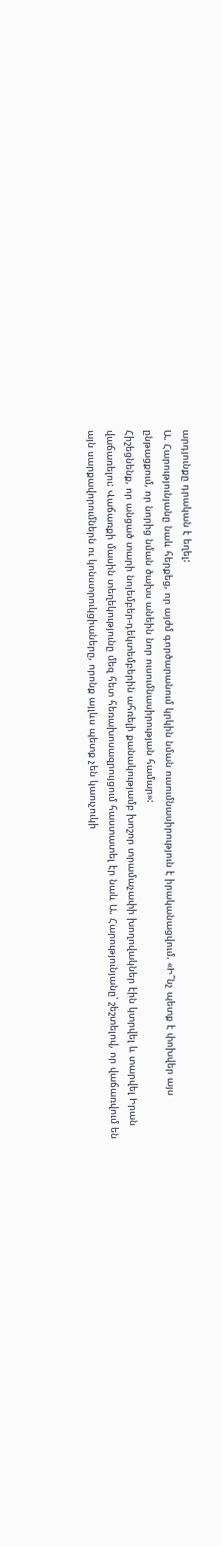արդյունքը դրական է եղել:
Ա. Հարությունյանը նաև հերքեց, որ այժմ գործարանում կրկին նման ուսումնասիրություն է իրականացվում. «Ի՞նչ պետք է փոխվեր այս ընթացքում, որ նորից նման ծախս անեին նոր ուսումնասիրության համար»:
Հիշեցնենք, որ անցած տարի նոյեմբեր-դեկտեմբերին ահռելի քանակությամբ խոշոր տրամաչափի խողովակներ էին կտրվել և տարվել Իրան վաճառելու: Վաճառքի մասին տեղեկությունը մեզ հետ հեռախոսազրույցում հաստատել էր նաև Ա. Հարությունյանը՝ շեշտելով, որ վաճառվում են այն սարքավորումներն ու կոնստրուկցիաները, որոնք այլևս պետք չեն կաուչուկի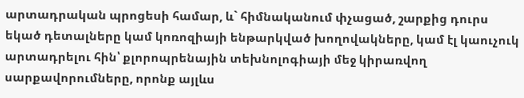արտադրական պրոցեսի համար, և` հիմնականում փչացած, շարքից դուրս եկած դետալները կամ կոռոզիայի ենթարկված խողովակները, կամ էլ կաուչուկ արտադրելու հին՝ քլորոպրենային տեխնոլոգիայի մեջ կիրառվող սարքավորումները, որոնք այլևս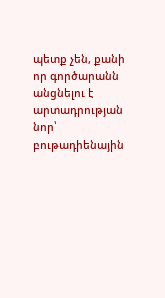պետք չեն, քանի որ գործարանն անցնելու է արտադրության նոր՝ բութադիենային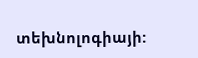տեխնոլոգիայի: